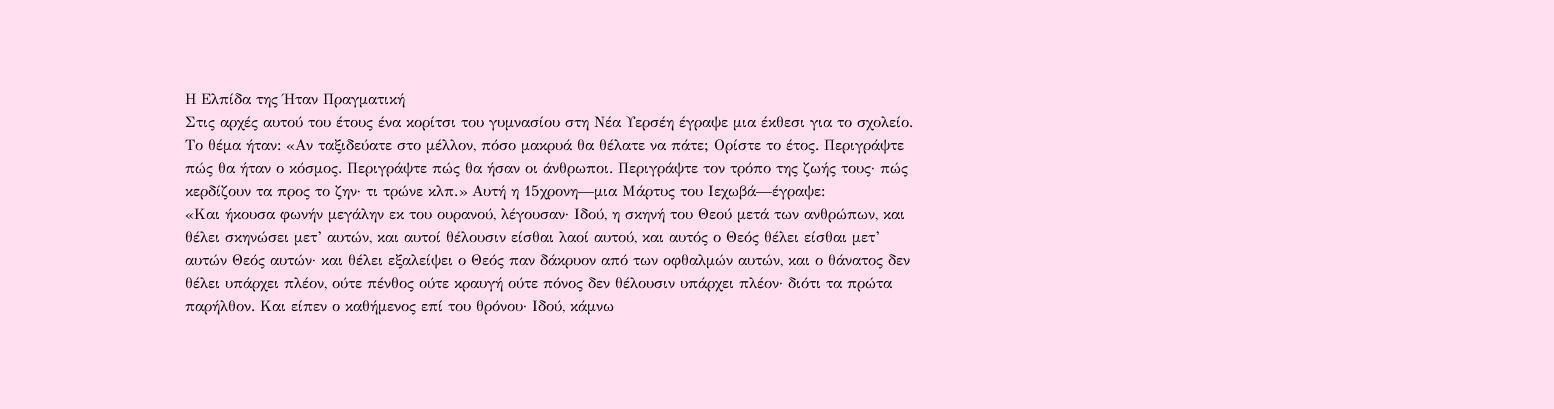Η Ελπίδα της Ήταν Πραγματική
Στις αρχές αυτού του έτους ένα κορίτσι του γυμνασίου στη Νέα Υερσέη έγραψε μια έκθεσι για το σχολείο. Το θέμα ήταν: «Αν ταξιδεύατε στο μέλλον, πόσο μακρυά θα θέλατε να πάτε; Ορίστε το έτος. Περιγράψτε πώς θα ήταν ο κόσμος. Περιγράψτε πώς θα ήσαν οι άνθρωποι. Περιγράψτε τον τρόπο της ζωής τους· πώς κερδίζουν τα προς το ζην· τι τρώνε κλπ.» Αυτή η 15χρονη—μια Μάρτυς του Ιεχωβά—έγραψε:
«Και ήκουσα φωνήν μεγάλην εκ του ουρανού, λέγουσαν· Ιδού, η σκηνή του Θεού μετά των ανθρώπων, και θέλει σκηνώσει μετ’ αυτών, και αυτοί θέλουσιν είσθαι λαοί αυτού, και αυτός ο Θεός θέλει είσθαι μετ’ αυτών Θεός αυτών· και θέλει εξαλείψει ο Θεός παν δάκρυον από των οφθαλμών αυτών, και ο θάνατος δεν θέλει υπάρχει πλέον, ούτε πένθος ούτε κραυγή ούτε πόνος δεν θέλουσιν υπάρχει πλέον· διότι τα πρώτα παρήλθον. Και είπεν ο καθήμενος επί του θρόνου· Ιδού, κάμνω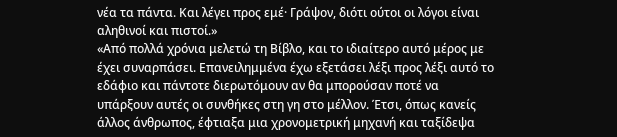νέα τα πάντα. Και λέγει προς εμέ· Γράψον, διότι ούτοι οι λόγοι είναι αληθινοί και πιστοί.»
«Από πολλά χρόνια μελετώ τη Βίβλο, και το ιδιαίτερο αυτό μέρος με έχει συναρπάσει. Επανειλημμένα έχω εξετάσει λέξι προς λέξι αυτό το εδάφιο και πάντοτε διερωτόμουν αν θα μπορούσαν ποτέ να υπάρξουν αυτές οι συνθήκες στη γη στο μέλλον. Έτσι, όπως κανείς άλλος άνθρωπος, έφτιαξα μια χρονομετρική μηχανή και ταξίδεψα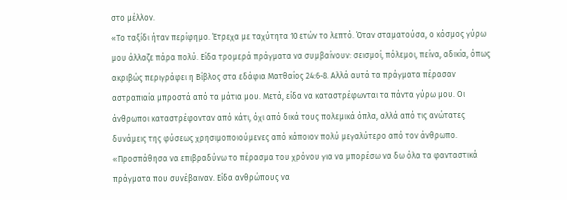στο μέλλον.
«Το ταξίδι ήταν περίφημο. Έτρεχα με ταχύτητα 10 ετών το λεπτό. Όταν σταματούσα, ο κόσμος γύρω μου άλλαζε πάρα πολύ. Είδα τρομερά πράγματα να συμβαίνουν: σεισμοί, πόλεμοι, πείνα, αδικία, όπως ακριβώς περιγράφει η Βίβλος στα εδάφια Ματθαίος 24:6-8. Αλλά αυτά τα πράγματα πέρασαν αστραπιαία μπροστά από τα μάτια μου. Μετά, είδα να καταστρέφωνται τα πάντα γύρω μου. Οι άνθρωποι καταστρέφονταν από κάτι, όχι από δικά τους πολεμικά όπλα, αλλά από τις ανώτατες δυνάμεις της φύσεως χρησιμοποιούμενες από κάποιον πολύ μεγαλύτερο από τον άνθρωπο.
«Προσπάθησα να επιβραδύνω το πέρασμα του χρόνου για να μπορέσω να δω όλα τα φανταστικά πράγματα που συνέβαιναν. Είδα ανθρώπους να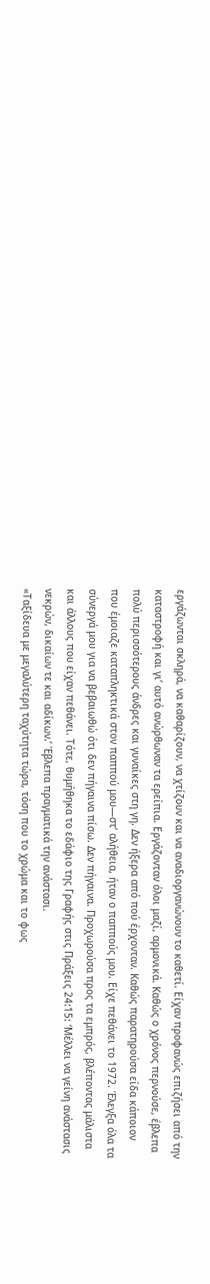εργάζωνται σκληρά, να καθαρίζουν, να χτίζουν και να αναδιοργανώνουν το καθετί. Είχαν προφανώς επιζήσει από την καταστροφή και γι’ αυτό ανώρθωναν τα ερείπια. Εργάζονταν όλοι μαζί, αρμονικά. Καθώς ο χρόνος περνούσε, έβλεπα πολύ περισσότερους άνδρες και γυναίκες στη γη. Δεν ήξερα από πού έρχονταν. Καθώς παρατηρούσα είδα κάποιον που έμοιαζε καταπληκτικά στον παππού μου—στ’ αλήθεια, ήταν ο παππούς μου. Είχε πεθάνει το 1972. Έλεγξα όλα τα σύνεργά μου για να βεβαιωθώ ότι δεν πήγαινα πίσω. Δεν πήγαινα. Προχωρούσα προς τα εμπρός, βλέποντας μάλιστα και άλλους που είχαν πεθάνει. Τότε, θυμήθηκα το εδάφιο της Γραφής στις Πράξεις 24:15: ‘Μέλλει να γείνη ανάστασις νεκρών, δικαίων τε και αδίκων.’ Έβλεπα πραγματικά την ανάστασι.
«Ταξίδευα με μεγαλύτερη ταχύτητα τώρα, τόση που το χρώμα και το φως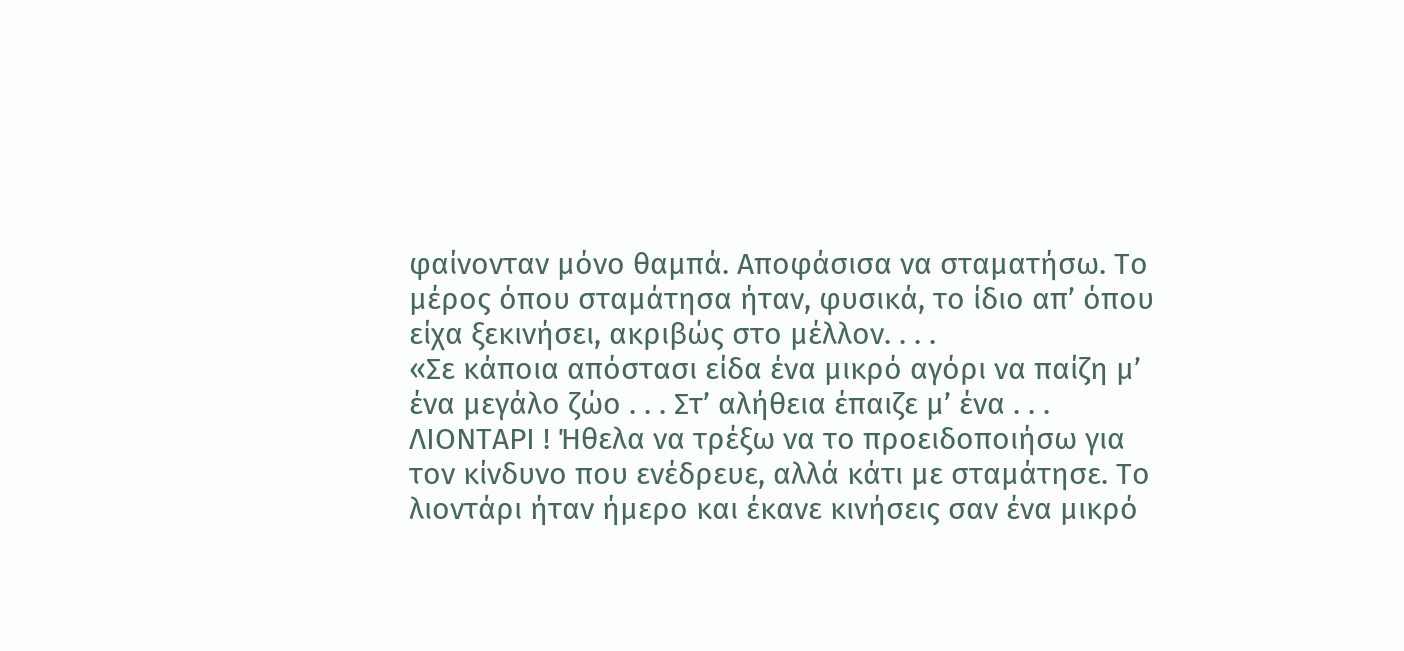φαίνονταν μόνο θαμπά. Αποφάσισα να σταματήσω. Το μέρος όπου σταμάτησα ήταν, φυσικά, το ίδιο απ’ όπου είχα ξεκινήσει, ακριβώς στο μέλλον. . . .
«Σε κάποια απόστασι είδα ένα μικρό αγόρι να παίζη μ’ ένα μεγάλο ζώο . . . Στ’ αλήθεια έπαιζε μ’ ένα . . . ΛΙΟΝΤΑΡΙ ! Ήθελα να τρέξω να το προειδοποιήσω για τον κίνδυνο που ενέδρευε, αλλά κάτι με σταμάτησε. Το λιοντάρι ήταν ήμερο και έκανε κινήσεις σαν ένα μικρό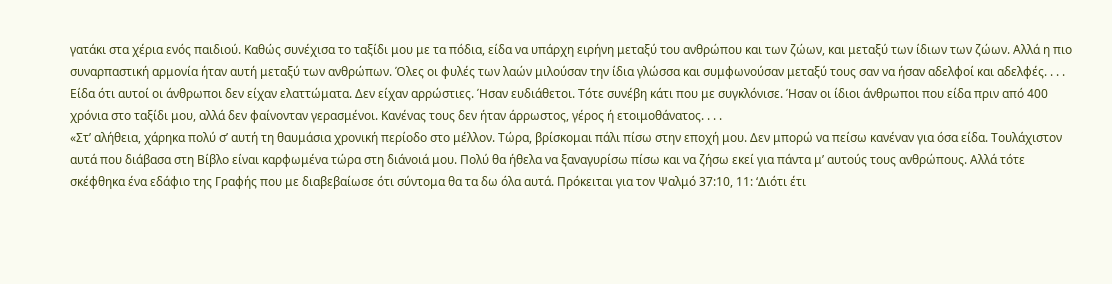γατάκι στα χέρια ενός παιδιού. Καθώς συνέχισα το ταξίδι μου με τα πόδια, είδα να υπάρχη ειρήνη μεταξύ του ανθρώπου και των ζώων, και μεταξύ των ίδιων των ζώων. Αλλά η πιο συναρπαστική αρμονία ήταν αυτή μεταξύ των ανθρώπων. Όλες οι φυλές των λαών μιλούσαν την ίδια γλώσσα και συμφωνούσαν μεταξύ τους σαν να ήσαν αδελφοί και αδελφές. . . . Είδα ότι αυτοί οι άνθρωποι δεν είχαν ελαττώματα. Δεν είχαν αρρώστιες. Ήσαν ευδιάθετοι. Τότε συνέβη κάτι που με συγκλόνισε. Ήσαν οι ίδιοι άνθρωποι που είδα πριν από 400 χρόνια στο ταξίδι μου, αλλά δεν φαίνονταν γερασμένοι. Κανένας τους δεν ήταν άρρωστος, γέρος ή ετοιμοθάνατος. . . .
«Στ’ αλήθεια, χάρηκα πολύ σ’ αυτή τη θαυμάσια χρονική περίοδο στο μέλλον. Τώρα, βρίσκομαι πάλι πίσω στην εποχή μου. Δεν μπορώ να πείσω κανέναν για όσα είδα. Τουλάχιστον αυτά που διάβασα στη Βίβλο είναι καρφωμένα τώρα στη διάνοιά μου. Πολύ θα ήθελα να ξαναγυρίσω πίσω και να ζήσω εκεί για πάντα μ’ αυτούς τους ανθρώπους. Αλλά τότε σκέφθηκα ένα εδάφιο της Γραφής που με διαβεβαίωσε ότι σύντομα θα τα δω όλα αυτά. Πρόκειται για τον Ψαλμό 37:10, 11: ‘Διότι έτι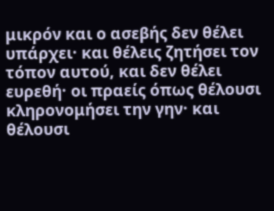μικρόν και ο ασεβής δεν θέλει υπάρχει· και θέλεις ζητήσει τον τόπον αυτού, και δεν θέλει ευρεθή· οι πραείς όπως θέλουσι κληρονομήσει την γην· και θέλουσι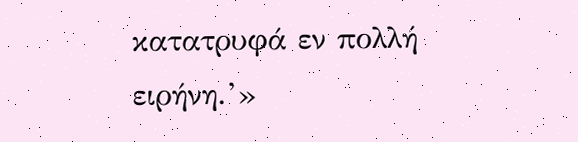κατατρυφά εν πολλή ειρήνη.’»